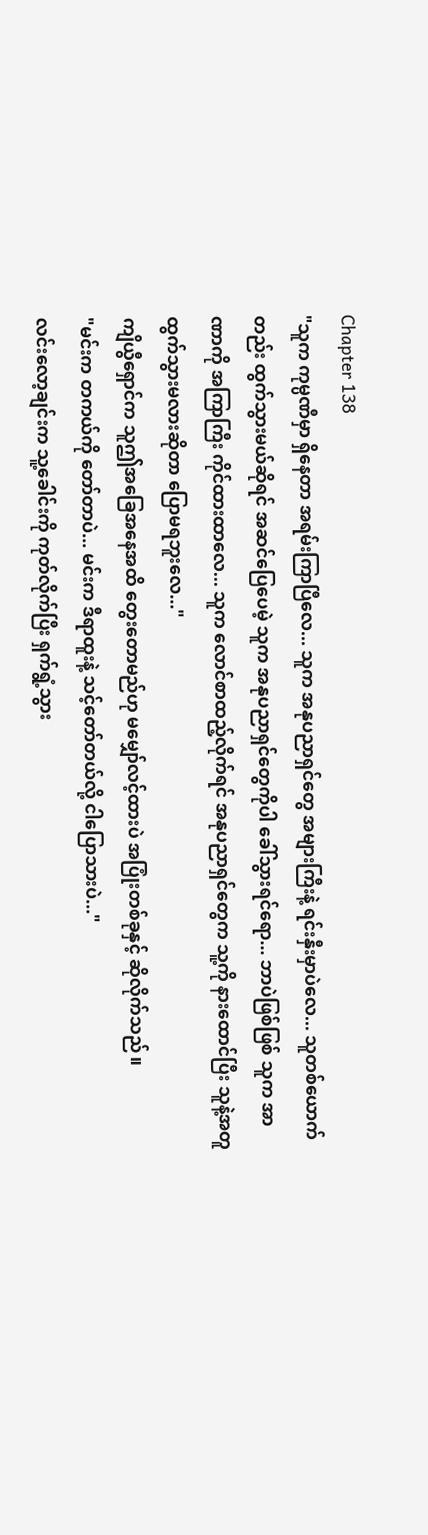Chapter 138
"သူက ကုမ္ပဏီမှာ ရှိနေတာ အရမ်းကြာပြီလေ... သူက အနုပညာရှင်တွေ အများကြီးနဲ့ ရင်းနှီးမှာပဲလေ... သူတစ်ယောက်တည်း ထွက်သွားမယ်ဆိုရင် အဆင်ပြေပေမဲ့ သူက အနုပညာရှင်တွေကိုပါ ခေါ်သွားရင်ရော... ဘာပဲဖြစ်ဖြစ် သူက အာဏာကို အကြာကြီး ကိုင်ထားထာလေ... သူက လောင်စာထည့်လိုက်ရင် အနုပညာရှင်တွေက သူ့ကို နားထောင်ပြီး သူနဲ့အတူ ထွက်သွားမလားဆိုတာ ပြောမရဘူးလေ..."
ကျိယွီရှောင်က သူဤအခြေအနေအထိ တွေးတောမည်ဟု မမျှော်လင့်ထားပဲ အပြုံးတစ်ခုနှင့် ဆိုလိုက်သည်။
"မင်းက တကယ်ကို တော်တာပဲ... မင်းက ဒီရာထူးနဲ့ သင့်တော်တယ်လို့ ငါပြောသားပဲ..."
လင်းလော့ချင်းက သူ့ခေါင်းကို ကုတ်လိုက်ပြီး ရှက်ရွံ့သွား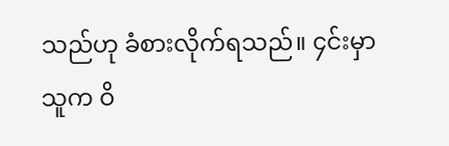သည်ဟု ခံစားလိုက်ရသည်။ ၄င်းမှာ သူက ဝိ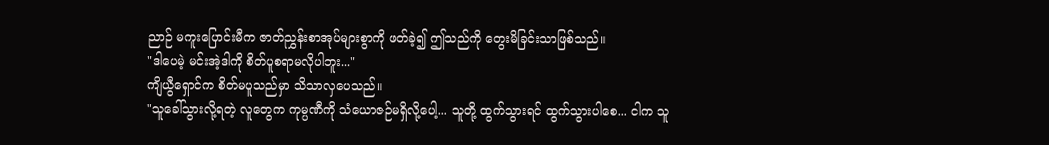ညာဉ် မကူးပြောင်းမီက ဇာတ်ညွှန်းစာအုပ်များစွာကို ဖတ်ခဲ့၍ ဤသည်ကို တွေးမိခြင်းသာဖြစ်သည်။
"ဒါပေမဲ့ မင်းအဲ့ဒါကို စိတ်ပူစရာမလိုပါဘူး..."
ကျိယွီရှောင်က စိတ်မပူသည်မှာ သိသာလှပေသည်။
"သူခေါ်သွားလို့ရတဲ့ လူတွေက ကုမ္ပဏီကို သံယောဇဉ်မရှိလို့ပေါ့... သူတို့ ထွက်သွားရင် ထွက်သွားပါစေ... ငါက သူ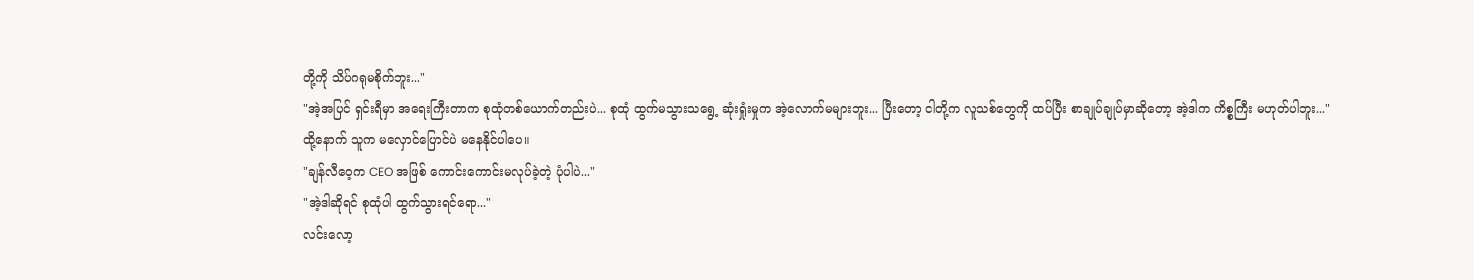တို့ကို သိပ်ဂရုမစိုက်ဘူး..."
"အဲ့အပြင် ရှင်းရီမှာ အရေးကြီးတာက စုထုံတစ်ယောက်တည်းပဲ... စုထုံ ထွက်မသွားသရွေ့ ဆုံးရှုံးမှုက အဲ့လောက်မများဘူး... ပြီးတော့ ငါတို့က လူသစ်တွေကို ထပ်ပြီး စာချုပ်ချုပ်မှာဆိုတော့ အဲ့ဒါက ကိစ္စကြီး မဟုတ်ပါဘူး..."
ထို့နောက် သူက မလှောင်ပြောင်ပဲ မနေနိုင်ပါပေ။
"ချန်လီဝေ့က CEO အဖြစ် ကောင်းကောင်းမလုပ်ခဲ့တဲ့ ပုံပါပဲ..."
"အဲ့ဒါဆိုရင် စုထုံပါ ထွက်သွားရင်ရော..."
လင်းလော့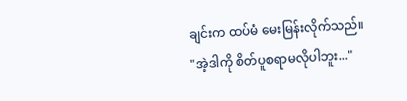ချင်းက ထပ်မံ မေးမြန်းလိုက်သည်။
"အဲ့ဒါကို စိတ်ပူစရာမလိုပါဘူး..."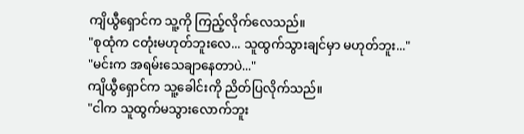ကျိယွီရှောင်က သူ့ကို ကြည့်လိုက်လေသည်။
"စုထုံက ငတုံးမဟုတ်ဘူးလေ... သူထွက်သွားချင်မှာ မဟုတ်ဘူး..."
"မင်းက အရမ်းသေချာနေတာပဲ..."
ကျိယွီရှောင်က သူ့ခေါင်းကို ညိတ်ပြလိုက်သည်။
"ငါက သူထွက်မသွားလောက်ဘူး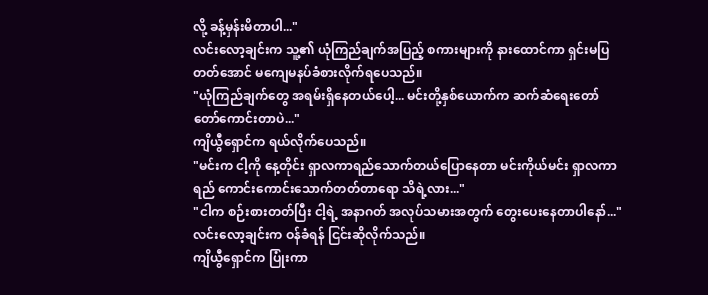လို့ ခန့်မှန်းမိတာပါ..."
လင်းလော့ချင်းက သူ့၏ ယုံကြည်ချက်အပြည့် စကားများကို နားထောင်ကာ ရှင်းမပြတတ်အောင် မကျေမနပ်ခံစားလိုက်ရပေသည်။
"ယုံကြည်ချက်တွေ အရမ်းရှိနေတယ်ပေါ့... မင်းတို့နှစ်ယောက်က ဆက်ဆံရေးတော်တော်ကောင်းတာပဲ..."
ကျိယွီရှောင်က ရယ်လိုက်ပေသည်။
"မင်းက ငါ့ကို နေ့တိုင်း ရှာလကာရည်သောက်တယ်ပြောနေတာ မင်းကိုယ်မင်း ရှာလကာရည် ကောင်းကောင်းသောက်တတ်တာရော သိရဲ့လား..."
"ငါက စဉ်းစားတတ်ပြီး ငါ့ရဲ့ အနာဂတ် အလုပ်သမားအတွက် တွေးပေးနေတာပါနော်..."
လင်းလော့ချင်းက ဝန်ခံရန် ငြင်းဆိုလိုက်သည်။
ကျိယွီရှောင်က ပြုံးကာ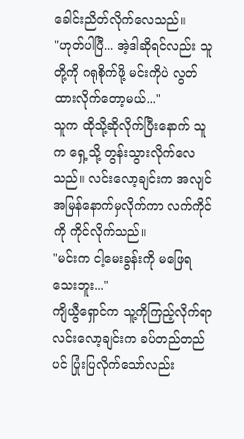ခေါင်းညိတ်လိုက်လေသည်။
"ဟုတ်ပါပြီ... အဲ့ဒါဆိုရင်လည်း သူတို့ကို ဂရုစိုက်ဖို့ မင်းကိုပဲ လွတ်ထားလိုက်တော့မယ်..."
သူက ထိုသို့ဆိုလိုက်ပြီးနောက် သူက ရှေ့သို့ တွန်းသွားလိုက်လေသည်။ လင်းလော့ချင်းက အလျင်အမြန်နောက်မှလိုက်ကာ လက်ကိုင်ကို ကိုင်လိုက်သည်။
"မင်းက ငါ့မေးခွန်းကို မဖြေရသေးဘူး..."
ကျိယွီရှောင်က သူ့ကိုကြည့်လိုက်ရာ လင်းလော့ချင်းက ခပ်တည်တည်ပင် ပြုံးပြလိုက်သော်လည်း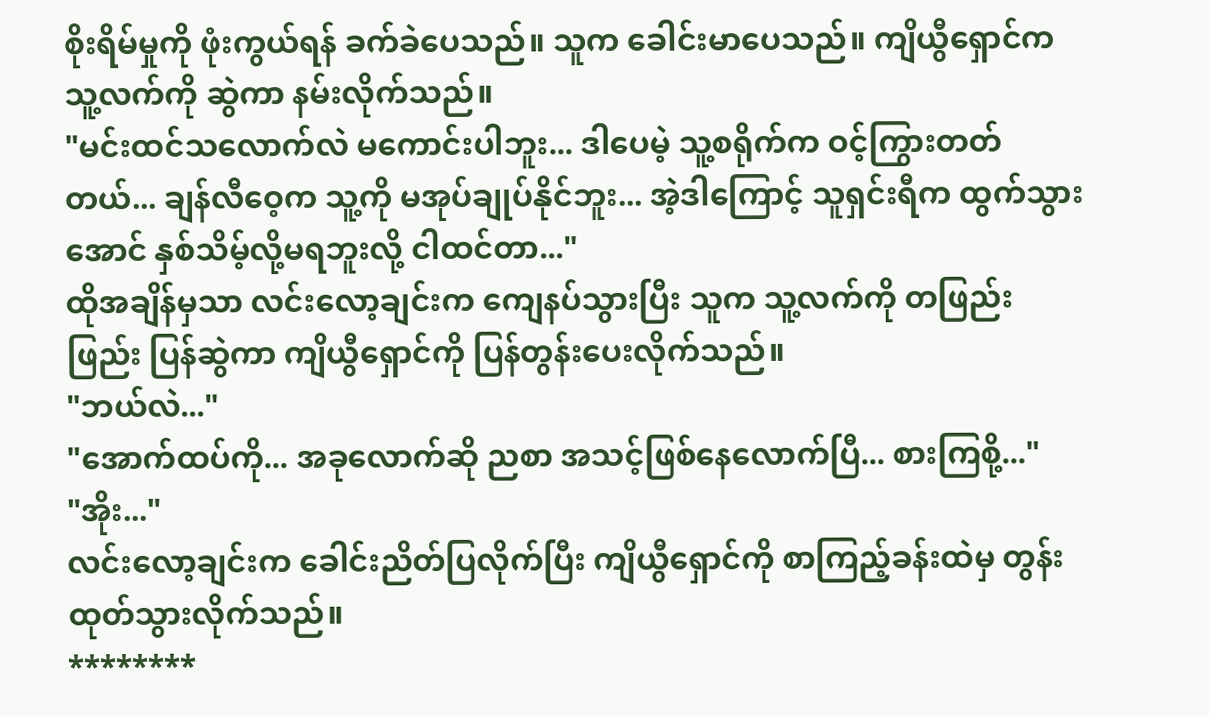စိုးရိမ်မှုကို ဖုံးကွယ်ရန် ခက်ခဲပေသည်။ သူက ခေါင်းမာပေသည်။ ကျိယွီရှောင်က သူ့လက်ကို ဆွဲကာ နမ်းလိုက်သည်။
"မင်းထင်သလောက်လဲ မကောင်းပါဘူး... ဒါပေမဲ့ သူ့စရိုက်က ဝင့်ကြွားတတ်တယ်... ချန်လီဝေ့က သူ့ကို မအုပ်ချုပ်နိုင်ဘူး... အဲ့ဒါကြောင့် သူရှင်းရီက ထွက်သွားအောင် နှစ်သိမ့်လို့မရဘူးလို့ ငါထင်တာ..."
ထိုအချိန်မှသာ လင်းလော့ချင်းက ကျေနပ်သွားပြီး သူက သူ့လက်ကို တဖြည်းဖြည်း ပြန်ဆွဲကာ ကျိယွီရှောင်ကို ပြန်တွန်းပေးလိုက်သည်။
"ဘယ်လဲ..."
"အောက်ထပ်ကို... အခုလောက်ဆို ညစာ အသင့်ဖြစ်နေလောက်ပြီ... စားကြစို့..."
"အိုး..."
လင်းလော့ချင်းက ခေါင်းညိတ်ပြလိုက်ပြီး ကျိယွီရှောင်ကို စာကြည့်ခန်းထဲမှ တွန်းထုတ်သွားလိုက်သည်။
********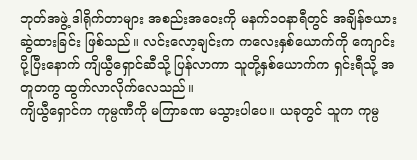ဘုတ်အဖွဲ့ ဒါရိုက်တာများ အစည်းအဝေးကို မနက်၁၀နာရီတွင် အချိန်ဇယားဆွဲထားခြင်း ဖြစ်သည်။ လင်းလော့ချင်းက ကလေးနှစ်ယောက်ကို ကျောင်းပို့ပြီးနောက် ကျိယွီရှောင်ဆီသို့ ပြန်လာကာ သူတို့နှစ်ယောက်က ရှင်းရီသို့ အတူတကွ ထွက်လာလိုက်လေသည်။
ကျိယွီရှောင်က ကုမ္ပဏီကို မကြာခဏ မသွားပါပေ။ ယခုတွင် သူက ကုမ္ပ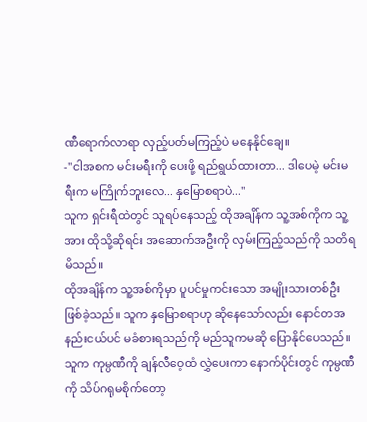ဏီရောက်လာရာ လှည့်ပတ်မကြည့်ပဲ မနေနိုင်ချေ။
-"ငါအစက မင်းမရီးကို ပေးဖို့ ရည်ရွယ်ထားတာ... ဒါပေမဲ့ မင်းမရီးက မကြိုက်ဘူးလေ... နှမြောစရာပဲ..."
သူက ရှင်းရီထဲတွင် သူရပ်နေသည့် ထိုအချိန်က သူ့အစ်ကိုက သူ့အား ထိုသို့ဆိုရင်း အဆောက်အဦးကို လှမ်းကြည့်သည်ကို သတိရမိသည်။
ထိုအချိန်က သူ့အစ်ကိုမှာ ပူပင်မှုကင်းသော အမျိုးသားတစ်ဦးဖြစ်ခဲ့သည်။ သူက နှမြောစရာဟု ဆိုနေသော်လည်း နောင်တအနည်းငယ်ပင် မခံစားရသည်ကို မည်သူကမဆို ပြောနိုင်ပေသည်။ သူက ကုမ္ပဏီကို ချန်လီဝေ့ထံ လွှဲပေးကာ နောက်ပိုင်းတွင် ကုမ္ပဏီကို သိပ်ဂရုမစိုက်တော့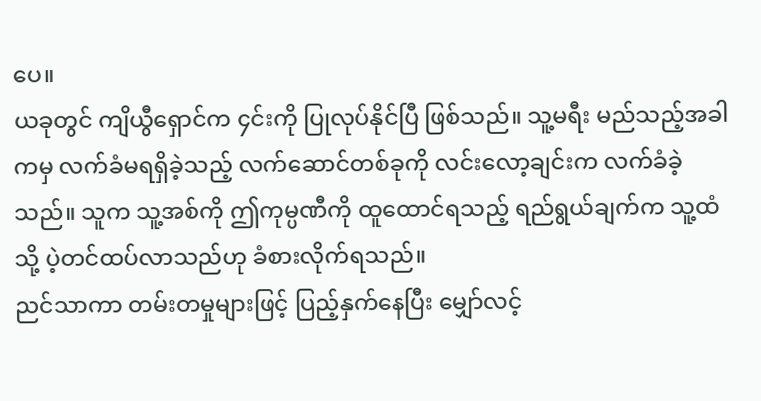ပေ။
ယခုတွင် ကျိယွီရှောင်က ၄င်းကို ပြုလုပ်နိုင်ပြီ ဖြစ်သည်။ သူ့မရီး မည်သည့်အခါကမှ လက်ခံမရရှိခဲ့သည့် လက်ဆောင်တစ်ခုကို လင်းလော့ချင်းက လက်ခံခဲ့သည်။ သူက သူ့အစ်ကို ဤကုမ္ပဏီကို ထူထောင်ရသည့် ရည်ရွယ်ချက်က သူ့ထံသို့ ပဲ့တင်ထပ်လာသည်ဟု ခံစားလိုက်ရသည်။
ညင်သာကာ တမ်းတမှုများဖြင့် ပြည့်နှက်နေပြီး မျှော်လင့်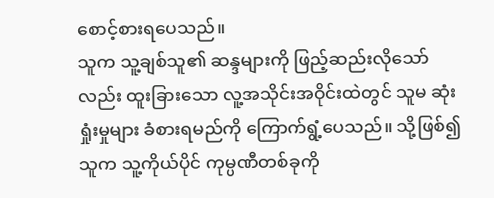စောင့်စားရပေသည်။
သူက သူ့ချစ်သူ၏ ဆန္ဒများကို ဖြည့်ဆည်းလိုသော်လည်း ထူးခြားသော လူ့အသိုင်းအဝိုင်းထဲတွင် သူမ ဆုံးရှုံးမှုများ ခံစားရမည်ကို ကြောက်ရွံ့ပေသည်။ သို့ဖြစ်၍ သူက သူ့ကိုယ်ပိုင် ကုမ္ပဏီတစ်ခုကို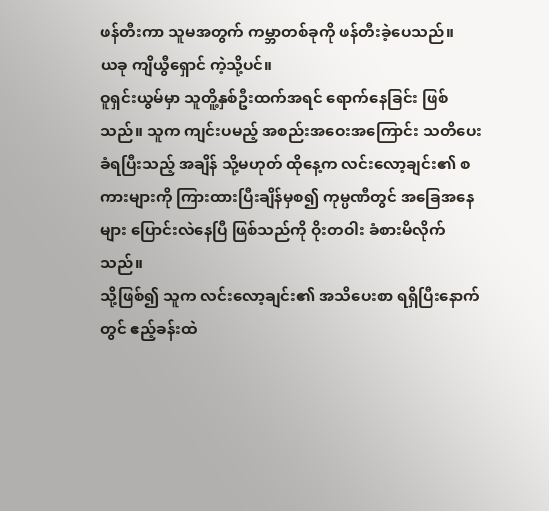ဖန်တီးကာ သူမအတွက် ကမ္ဘာတစ်ခုကို ဖန်တီးခဲ့ပေသည်။
ယခု ကျိယွီရှောင် ကဲ့သို့ပင်။
ဝူရှင်းယွမ်မှာ သူတိူ့နှစ်ဦးထက်အရင် ရောက်နေခြင်း ဖြစ်သည်။ သူက ကျင်းပမည့် အစည်းအဝေးအကြောင်း သတိပေးခံရပြီးသည့် အချိန် သို့မဟုတ် ထိုနေ့က လင်းလော့ချင်း၏ စကားများကို ကြားထားပြီးချိန်မှစ၍ ကုမ္ပဏီတွင် အခြေအနေများ ပြောင်းလဲနေပြီ ဖြစ်သည်ကို ဝိုးတဝါး ခံစားမိလိုက်သည်။
သို့ဖြစ်၍ သူက လင်းလော့ချင်း၏ အသိပေးစာ ရရှိပြီးနောက်တွင် ဧည့်ခန်းထဲ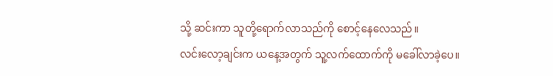သို့ ဆင်းကာ သူတို့ရောက်လာသည်ကို စောင့်နေလေသည်။
လင်းလော့ချင်းက ယနေ့အတွက် သူ့လက်ထောက်ကို မခေါ်လာခဲ့ပေ။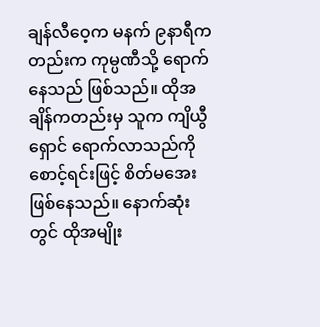ချန်လီဝေ့က မနက် ၉နာရီကတည်းက ကုမ္ပဏီသို့ ရောက်နေသည် ဖြစ်သည်။ ထိုအချိန်ကတည်းမှ သူက ကျိယွီရှောင် ရောက်လာသည်ကို စောင့်ရင်းဖြင့် စိတ်မအေးဖြစ်နေသည်။ နောက်ဆုံးတွင် ထိုအမျိုး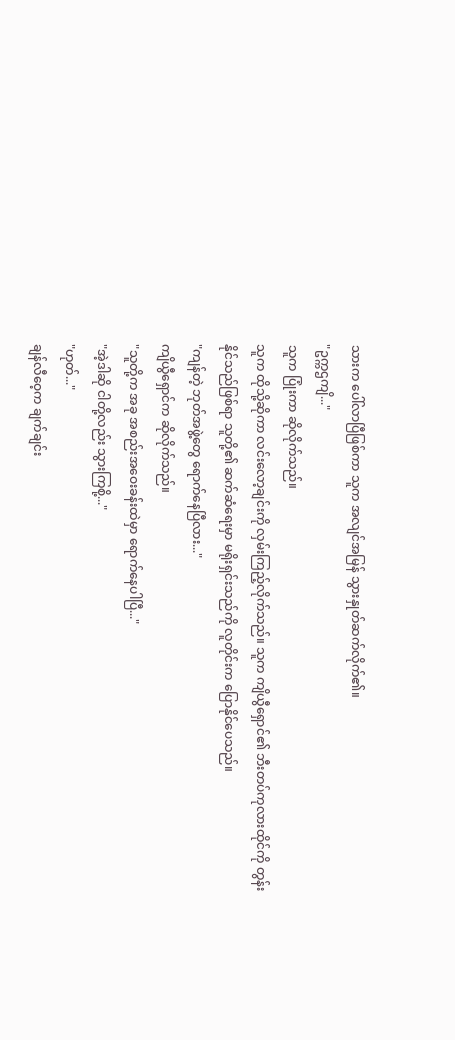သားက ပေါ်လာပြီဖြစ်ကာ သူက အလျင်အမြန် သွားနှုတ်ဆက်လိုက်၏။
"ဥက္ကဌကျိ..."
သူက ပြုံးကာ ဆိုလိုက်သည်။
သူက ထိုသို့ဆိုကာ လင်းလော့ချင်းကို လှမ်းကြည့်လိုက်သည်။ သူက ကျိယွီရှောင်၏ ဘီးတပ်ကုလားထိုင်ကို တွန်းနိုင်သည်ဖြစ်ရာ သူတို့၏ ဆက်ဆံရေးမှာ မရိုးရှင်းသည်ကို လူတိုင်းက ပြောနိုင်ပေသည်။
"ကျန်တဲ့ ဘုတ်အဖွဲ့တွေ ရောက်နေပြီလား..."
ကျိယွီရှောင်က ဆိုလိုက်သည်။
"သူတို့က အခု အစည်းအဝေးခန်းထဲမှာ ရောက်နေပါပြီ..."
"အဲ့ဒါဆို ငါတို့လည်း သွားကြစို့..."
"ဟုတ်..."
ချန်လီဝေ့က ချက်ချင်း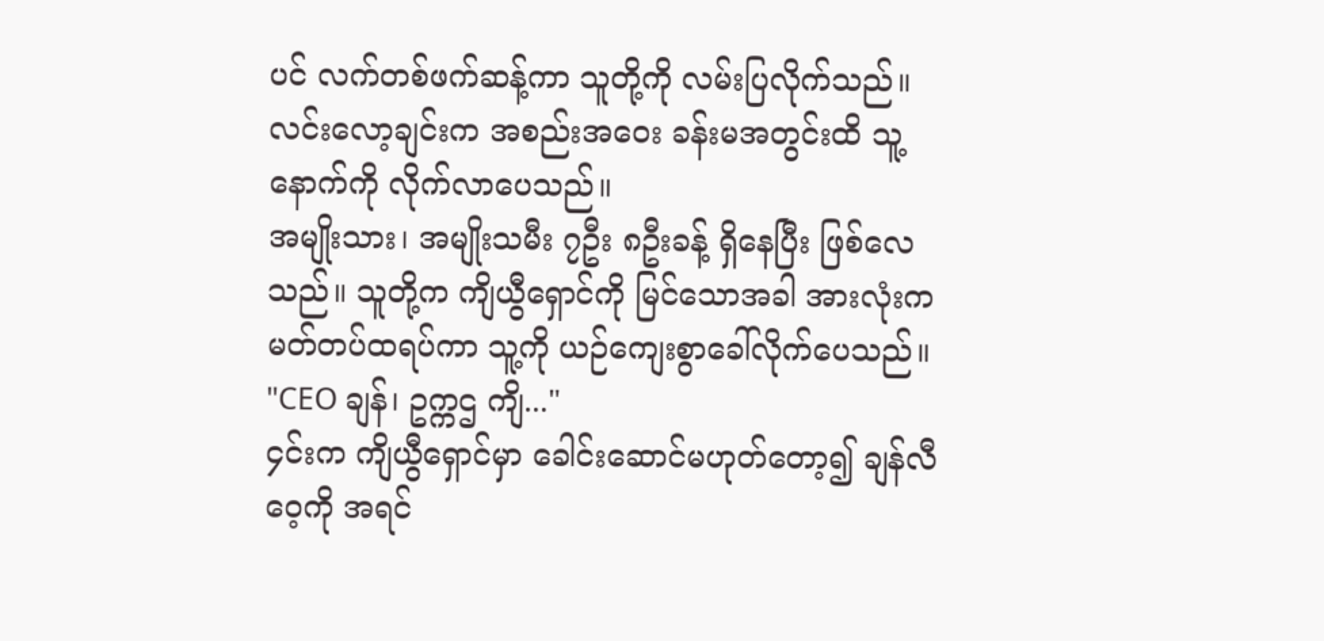ပင် လက်တစ်ဖက်ဆန့်ကာ သူတို့ကို လမ်းပြလိုက်သည်။
လင်းလော့ချင်းက အစည်းအဝေး ခန်းမအတွင်းထိ သူ့နောက်ကို လိုက်လာပေသည်။
အမျိုးသား၊ အမျိုးသမီး ၇ဦး ၈ဦးခန့် ရှိနေပြီး ဖြစ်လေသည်။ သူတို့က ကျိယွီရှောင်ကို မြင်သောအခါ အားလုံးက မတ်တပ်ထရပ်ကာ သူ့ကို ယဉ်ကျေးစွာခေါ်လိုက်ပေသည်။
"CEO ချန်၊ ဥက္ကဌ ကျိ..."
၄င်းက ကျိယွီရှောင်မှာ ခေါင်းဆောင်မဟုတ်တော့၍ ချန်လီဝေ့ကို အရင်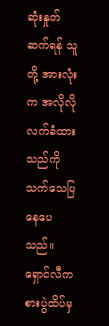ဆုံးနှုတ်ဆက်ရန် သူတို့ အားလုံးက အလိုလို လက်ခံထားသည်ကို သက်သေပြနေပေသည်။
ရှောင်လီက စားပွဲထိပ်မှ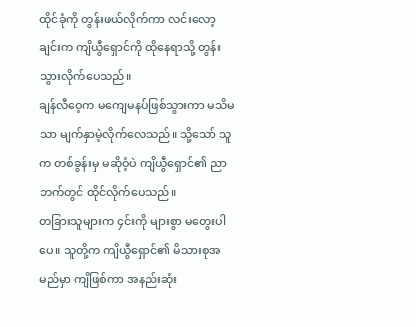ထိုင်ခုံကို တွန်းဖယ်လိုက်ကာ လင်းလော့ချင်းက ကျိယွီရှောင်ကို ထိုနေရာသို့ တွန်းသွားလိုက်ပေသည်။
ချန်လီဝေ့က မကျေမနပ်ဖြစ်သွားကာ မသိမသာ မျက်နှာမဲ့လိုက်လေသည်။ သို့သော် သူက တစ်ခွန်းမှ မဆိုဝံ့ပဲ ကျိယွီရှောင်၏ ညာဘက်တွင် ထိုင်လိုက်ပေသည်။
တခြားသူများက ၄င်းကို များစွာ မတွေးပါပေ။ သူတို့က ကျိယွီရှောင်၏ မိသားစုအမည်မှာ ကျိဖြစ်ကာ အနည်းဆုံး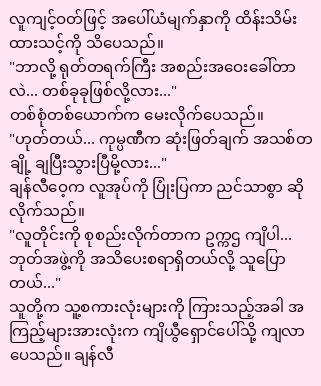လူကျင့်ဝတ်ဖြင့် အပေါ်ယံမျက်နှာကို ထိန်းသိမ်းထားသင့်ကို သိပေသည်။
"ဘာလို့ ရုတ်တရက်ကြီး အစည်းအဝေးခေါ်တာလဲ... တစ်ခုခုဖြစ်လို့လား..."
တစ်စုံတစ်ယောက်က မေးလိုက်ပေသည်။
"ဟုတ်တယ်... ကုမ္ပဏီက ဆုံးဖြတ်ချက် အသစ်တချို့ ချပြီးသွားပြီမို့လား..."
ချန်လီဝေ့က လူအုပ်ကို ပြုံးပြကာ ညင်သာစွာ ဆိုလိုက်သည်။
"လူတိုင်းကို စုစည်းလိုက်တာက ဥက္ကဌ ကျိပါ... ဘုတ်အဖွဲ့ကို အသိပေးစရာရှိတယ်လို့ သူပြောတယ်..."
သူတို့က သူ့စကားလုံးများကို ကြားသည့်အခါ အကြည့်များအားလုံးက ကျိယွီရှောင်ပေါ်သို့ ကျလာပေသည်။ ချန်လီ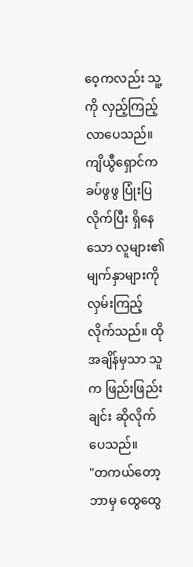ဝေ့ကလည်း သူ့ကို လှည့်ကြည့်လာပေသည်။
ကျိယွီရှောင်က ခပ်ဖွဖွ ပြုံးပြလိုက်ပြီး ရှိနေသော လူများ၏ မျက်နှာများကို လှမ်းကြည့်လိုက်သည်။ ထိုအချိန်မှသာ သူက ဖြည်းဖြည်းချင်း ဆိုလိုက်ပေသည်။
"တကယ်တော့ ဘာမှ ထွေထွေ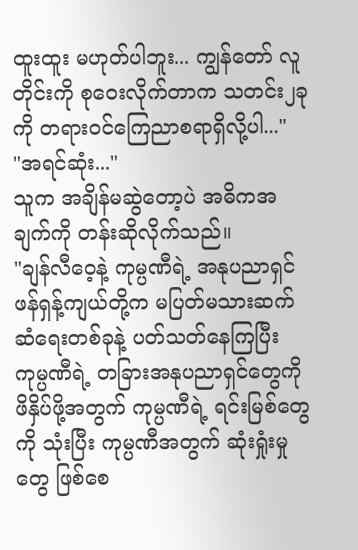ထူးထူး မဟုတ်ပါဘူး... ကျွန်တော် လူတိုင်းကို စုဝေးလိုက်တာက သတင်း၂ခုကို တရားဝင်ကြေညာစရာရှိလို့ပါ..."
"အရင်ဆုံး..."
သူက အချိန်မဆွဲတော့ပဲ အဓိကအချက်ကို တန်းဆိုလိုက်သည်။
"ချန်လီဝေ့နဲ့ ကုမ္ပဏီရဲ့ အနုပညာရှင် ဖန်ရှန့်ကျယ်တို့က မပြတ်မသားဆက်ဆံရေးတစ်ခုနဲ့ ပတ်သတ်နေကြပြီး ကုမ္ပဏီရဲ့ တခြားအနုပညာရှင်တွေကို ဖိနှိပ်ဖို့အတွက် ကုမ္ပဏီရဲ့ ရင်းမြစ်တွေကို သုံးပြီး ကုမ္ပဏီအတွက် ဆုံးရှုံးမှုတွေ ဖြစ်စေ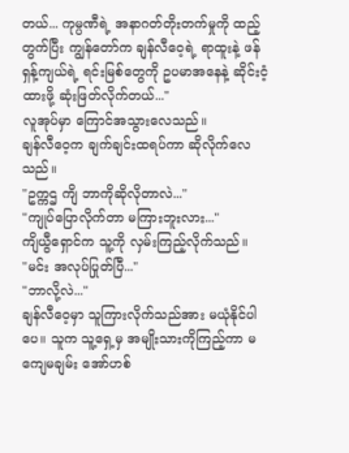တယ်... ကုမ္ပဏီရဲ့ အနာဂတ်တိုးတက်မှုကို ထည့်တွက်ပြီး ကျွန်တော်က ချန်လီဝေ့ရဲ့ ရာထူးနဲ့ ဖန်ရှန့်ကျယ်ရဲ့ ရင်းမြစ်တွေကို ဥပမာအနေနဲ့ ဆိုင်းငံ့ထားဖို့ ဆုံးဖြတ်လိုက်တယ်..."
လူအုပ်မှာ ကြောင်အသွားလေသည်။
ချန်လီဝေ့က ချက်ချင်းထရပ်ကာ ဆိုလိုက်လေသည်။
"ဥက္ကဌ ကျိ ဘာကိုဆိုလိုတာလဲ..."
"ကျုပ်ပြောလိုက်တာ မကြားဘူးလား..."
ကျိယွီရှောင်က သူ့ကို လှမ်းကြည့်လိုက်သည်။
"မင်း အလုပ်ပြုတ်ပြီ..."
"ဘာလို့လဲ..."
ချန်လီဝေ့မှာ သူကြားလိုက်သည်အား မယုံနိုင်ပါပေ။ သူက သူ့ရှေ့မှ အမျိုးသားကိုကြည့်ကာ မကျေမချမ်း အော်ဟစ်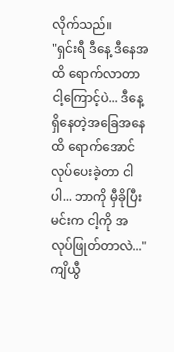လိုက်သည်။
"ရှင်းရီ ဒီနေ့ ဒီနေအထိ ရောက်လာတာ ငါ့ကြောင့်ပဲ... ဒီနေ့ ရှိနေတဲ့အခြေအနေထိ ရောက်အောင်လုပ်ပေးခဲ့တာ ငါပါ... ဘာကို မှီခိုပြီး မင်းက ငါ့ကို အလုပ်ဖြုတ်တာလဲ..."
ကျိယွီ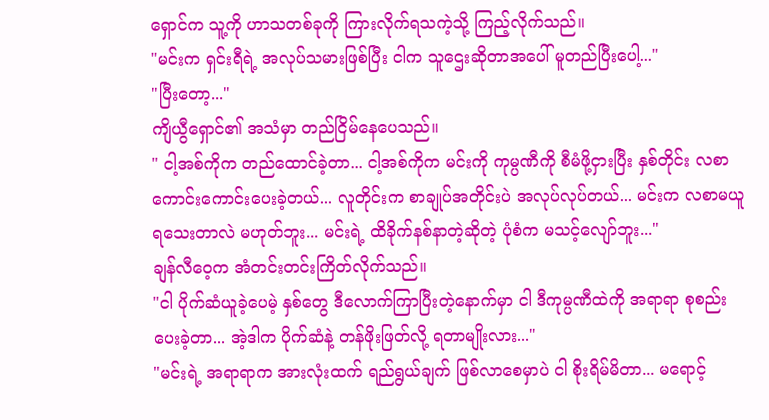ရှောင်က သူ့ကို ဟာသတစ်ခုကို ကြားလိုက်ရသကဲ့သို့ ကြည့်လိုက်သည်။
"မင်းက ရှင်းရီရဲ့ အလုပ်သမားဖြစ်ပြီး ငါက သူဌေးဆိုတာအပေါ် မူတည်ပြီးပေါ့..."
"ပြီးတော့..."
ကျိယွီရှောင်၏ အသံမှာ တည်ငြိမ်နေပေသည်။
" ငါ့အစ်ကိုက တည်ထောင်ခဲ့တာ... ငါ့အစ်ကိုက မင်းကို ကုမ္ပဏီကို စီမံဖို့ငှားပြီး နှစ်တိုင်း လစာကောင်းကောင်းပေးခဲ့တယ်... လူတိုင်းက စာချုပ်အတိုင်းပဲ အလုပ်လုပ်တယ်... မင်းက လစာမယူရသေးတာလဲ မဟုတ်ဘူး... မင်းရဲ့ ထိခိုက်နစ်နာတဲ့ဆိုတဲ့ ပုံစံက မသင့်လျော်ဘူး..."
ချန်လီဝေ့က အံတင်းတင်းကြိတ်လိုက်သည်။
"ငါ ပိုက်ဆံယူခဲ့ပေမဲ့ နှစ်တွေ ဒီလောက်ကြာပြီးတဲ့နောက်မှာ ငါ ဒီကုမ္ပဏီထဲကို အရာရာ စုစည်းပေးခဲ့တာ... အဲ့ဒါက ပိုက်ဆံနဲ့ တန်ဖိုးဖြတ်လို့ ရတာမျိုးလား..."
"မင်းရဲ့ အရာရာက အားလုံးထက် ရည်ရွယ်ချက် ဖြစ်လာစေမှာပဲ ငါ စိုးရိမ်မိတာ... မရောင့်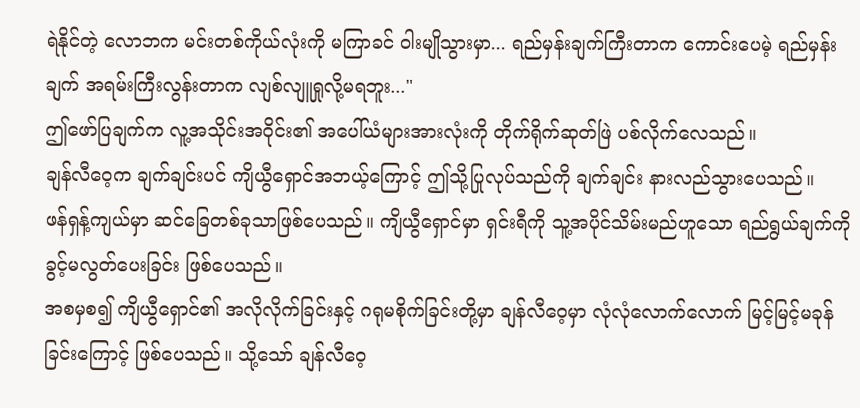ရဲနိုင်တဲ့ လောဘက မင်းတစ်ကိုယ်လုံးကို မကြာခင် ဝါးမျိုသွားမှာ... ရည်မှန်းချက်ကြီးတာက ကောင်းပေမဲ့ ရည်မှန်းချက် အရမ်းကြီးလွန်းတာက လျစ်လျူရှုလို့မရဘူး..."
ဤဖော်ပြချက်က လူ့အသိုင်းအဝိုင်း၏ အပေါ်ယံများအားလုံးကို တိုက်ရိုက်ဆုတ်ဖြဲ ပစ်လိုက်လေသည်။
ချန်လီဝေ့က ချက်ချင်းပင် ကျိယွီရှောင်အဘယ့်ကြောင့် ဤသို့ပြုလုပ်သည်ကို ချက်ချင်း နားလည်သွားပေသည်။
ဖန်ရှန့်ကျယ်မှာ ဆင်ခြေတစ်ခုသာဖြစ်ပေသည်။ ကျိယွီရှောင်မှာ ရှင်းရီကို သူ့အပိုင်သိမ်းမည်ဟူသော ရည်ရွယ်ချက်ကို ခွင့်မလွတ်ပေးခြင်း ဖြစ်ပေသည်။
အစမှစ၍ ကျိယွီရှောင်၏ အလိုလိုက်ခြင်းနှင့် ဂရုမစိုက်ခြင်းတို့မှာ ချန်လီဝေ့မှာ လုံလုံလောက်လောက် မြင့်မြင့်မခုန်ခြင်းကြောင့် ဖြစ်ပေသည်။ သို့သော် ချန်လီဝေ့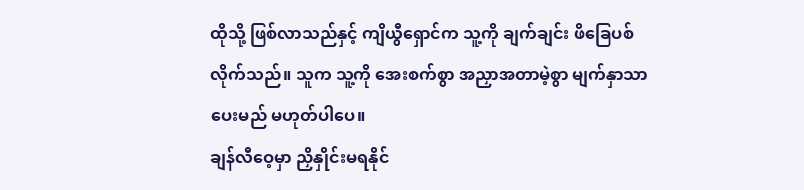ထိုသို့ ဖြစ်လာသည်နှင့် ကျိယွီရှောင်က သူ့ကို ချက်ချင်း ဖိခြေပစ်လိုက်သည်။ သူက သူ့ကို အေးစက်စွာ အညှာအတာမဲ့စွာ မျက်နှာသာပေးမည် မဟုတ်ပါပေ။
ချန်လီဝေ့မှာ ညှိနှိုင်းမရနိုင်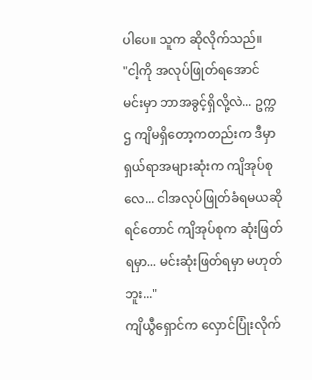ပါပေ။ သူက ဆိုလိုက်သည်။
"ငါ့ကို အလုပ်ဖြုတ်ရအောင် မင်းမှာ ဘာအခွင့်ရှိလို့လဲ... ဥက္ကဌ ကျိမရှိတော့ကတည်းက ဒီမှာ ရှယ်ရာအများဆုံးက ကျိအုပ်စုလေ... ငါအလုပ်ဖြုတ်ခံရမယဆိုရင်တောင် ကျိအုပ်စုက ဆုံးဖြတ်ရမှာ... မင်းဆုံးဖြတ်ရမှာ မဟုတ်ဘူး..."
ကျိယွီရှောင်က လှောင်ပြုံးလိုက်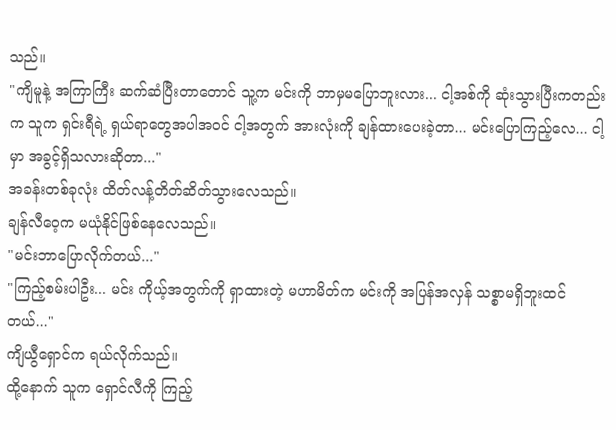သည်။
"ကျိမူနဲ့ အကြာကြီး ဆက်ဆံပြီးတာတောင် သူ့က မင်းကို ဘာမှမပြောဘူးလား... ငါ့အစ်ကို ဆုံးသွားပြီးကတည်းက သူက ရှင်းရီရဲ့ ရှယ်ရာတွေအပါအဝင် ငါ့အတွက် အားလုံးကို ချန်ထားပေးခဲ့တာ... မင်းပြောကြည့်လေ... ငါ့မှာ အခွင့်ရှိသလားဆိုတာ..."
အခန်းတစ်ခုလုံး ထိတ်လန့်တိတ်ဆိတ်သွားလေသည်။
ချန်လီဝေ့က မယုံနိုင်ဖြစ်နေလေသည်။
"မင်းဘာပြောလိုက်တယ်..."
"ကြည့်စမ်းပါဦး... မင်း ကိုယ့်အတွက်ကို ရှာထားတဲ့ မဟာမိတ်က မင်းကို အပြန်အလှန် သစ္စာမရှိဘူးထင်တယ်..."
ကျိယွီရှောင်က ရယ်လိုက်သည်။
ထို့နောက် သူက ရှောင်လီကို ကြည့်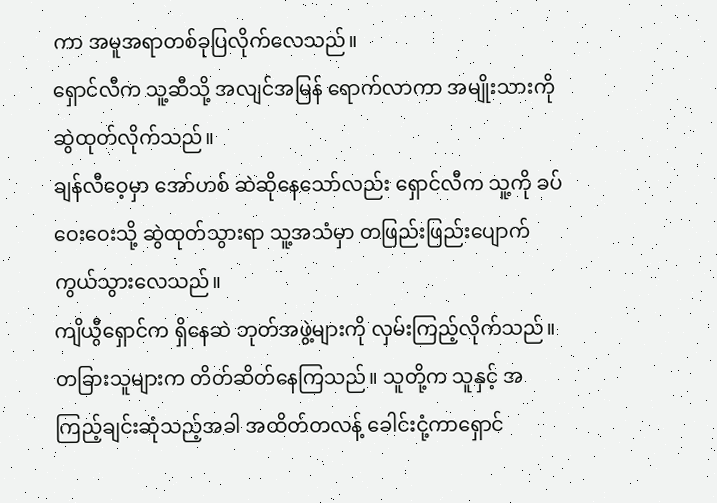ကာ အမူအရာတစ်ခုပြလိုက်လေသည်။
ရှောင်လီက သူ့ဆီသို့ အလျင်အမြန် ရောက်လာကာ အမျိုးသားကို ဆွဲထုတ်လိုက်သည်။
ချန်လီဝေ့မှာ အော်ဟစ် ဆဲဆိုနေသော်လည်း ရှောင်လီက သူ့ကို ခပ်ဝေးဝေးသို့ ဆွဲထုတ်သွားရာ သူ့အသံမှာ တဖြည်းဖြည်းပျောက်ကွယ်သွားလေသည်။
ကျိယွီရှောင်က ရှိနေဆဲ ဘုတ်အဖွဲ့များကို လှမ်းကြည့်လိုက်သည်။ တခြားသူများက တိတ်ဆိတ်နေကြသည်။ သူတို့က သူနှင့် အကြည့်ချင်းဆုံသည့်အခါ အထိတ်တလန့် ခေါင်းငုံ့ကာရှောင်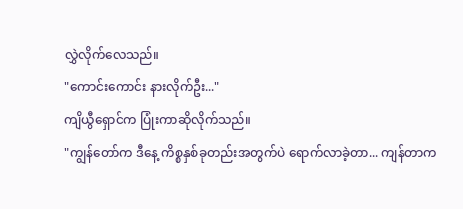လွှဲလိုက်လေသည်။
"ကောင်းကောင်း နားလိုက်ဦး..."
ကျိယွီရှောင်က ပြုံးကာဆိုလိုက်သည်။
"ကျွန်တော်က ဒီနေ့ ကိစ္စနှစ်ခုတည်းအတွက်ပဲ ရောက်လာခဲ့တာ... ကျန်တာက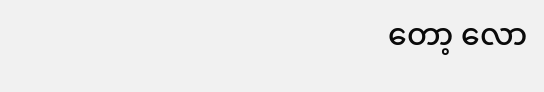တော့ လော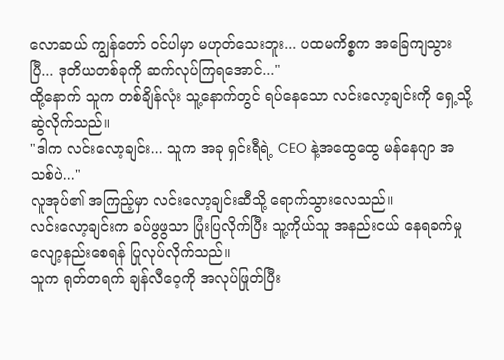လောဆယ် ကျွန်တော် ဝင်ပါမှာ မဟုတ်သေးဘူး... ပထမကိစ္စက အခြေကျသွားပြီ... ဒုတိယတစ်ခုကို ဆက်လုပ်ကြရအောင်..."
ထို့နောက် သူက တစ်ချိန်လုံး သူ့နောက်တွင် ရပ်နေသော လင်းလော့ချင်းကို ရှေ့သို့ ဆွဲလိုက်သည်။
"ဒါက လင်းလော့ချင်း... သူက အခု ရှင်းရီရဲ့ CEO နဲ့အထွေထွေ မန်နေဂျာ အသစ်ပဲ..."
လူအုပ်၏ အကြည့်မှာ လင်းလော့ချင်းဆီသို့ ရောက်သွားလေသည်။
လင်းလော့ချင်းက ခပ်ဖွဖွသာ ပြုံးပြလိုက်ပြီး သူ့ကိုယ်သူ အနည်းငယ် နေရခက်မှု လျော့နည်းစေရန် ပြုလုပ်လိုက်သည်။
သူက ရုတ်တရက် ချန်လီဝေ့ကို အလုပ်ဖြုတ်ပြီး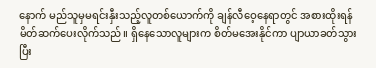နောက် မည်သူမှမရင်းနှီးသည့်လူတစ်ယောက်ကို ချန်လီဝေ့နေရာတွင် အစားထိုးရန် မိတ်ဆက်ပေးလိုက်သည်။ ရှိနေသောလူများက စိတ်မအေးနိုင်ကာ ပျာယာခတ်သွားပြီး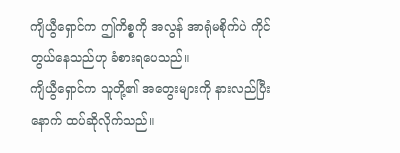ကျိယွီရှောင်က ဤကိစ္စကို အလွန် အာရုံမစိုက်ပဲ ကိုင်တွယ်နေသည်ဟု ခံစားရပေသည်။
ကျိယွီရှောင်က သူတို့၏ အတွေးများကို နားလည်ပြီးနောက် ထပ်ဆိုလိုက်သည်။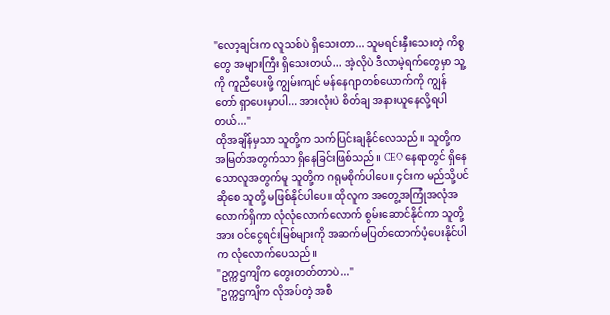"လော့ချင်းက လူသစ်ပဲ ရှိသေးတာ... သူမရင်းနှီးသေးတဲ့ ကိစ္စတွေ အများကြီး ရှိသေးတယ်... အဲ့လိုပဲ ဒီလာမဲ့ရက်တွေမှာ သူ့ကို ကူညီပေးဖို့ ကျွမ်းကျင် မန်နေဂျာတစ်ယောက်ကို ကျွန်တော် ရှာပေးမှာပါ... အားလုံးပဲ စိတ်ချ အနားယူနေလို့ရပါတယ်..."
ထိုအချိန်မှသာ သူတို့က သက်ပြင်းချနိုင်လေသည်။ သူတို့က အမြတ်အတွက်သာ ရှိနေခြင်းဖြစ်သည်။ CEO နေရာတွင် ရှိနေသောလူအတွက်မူ သူတို့က ဂရုမစိုက်ပါပေ။ ၄င်းက မည်သို့ပင်ဆိုစေ သူတို့ မဖြစ်နိုင်ပါပေ။ ထိုလူက အတွေ့အကြုံအလုံအလောက်ရှိကာ လုံလုံလောက်လောက် စွမ်းဆောင်နိုင်ကာ သူတို့အား ဝင်ငွေရင်းမြစ်များကို အဆက်မပြတ်ထောက်ပံ့ပေးနိုင်ပါက လုံလောက်ပေသည်။
"ဥက္ကဌကျိက တွေးတတ်တာပဲ..."
"ဥက္ကဌကျိက လိုအပ်တဲ့ အစီ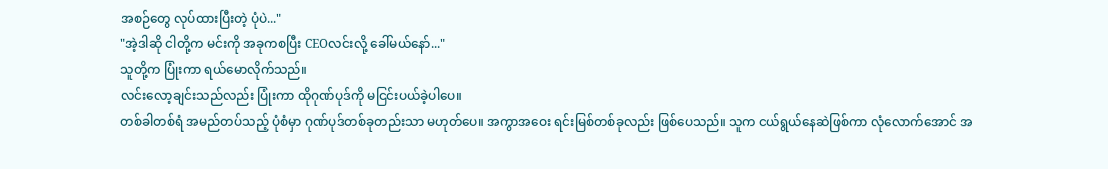အစဉ်တွေ လုပ်ထားပြီးတဲ့ ပုံပဲ..."
"အဲ့ဒါဆို ငါတို့က မင်းကို အခုကစပြီး CEOလင်းလို့ ခေါ်မယ်နော်..."
သူတို့က ပြုံးကာ ရယ်မောလိုက်သည်။
လင်းလော့ချင်းသည်လည်း ပြုံးကာ ထိုဂုဏ်ပုဒ်ကို မငြင်းပယ်ခဲ့ပါပေ။
တစ်ခါတစ်ရံ အမည်တပ်သည့် ပုံစံမှာ ဂုဏ်ပုဒ်တစ်ခုတည်းသာ မဟုတ်ပေ။ အကွာအဝေး ရင်းမြစ်တစ်ခုလည်း ဖြစ်ပေသည်။ သူက ငယ်ရွယ်နေဆဲဖြစ်ကာ လုံလောက်အောင် အ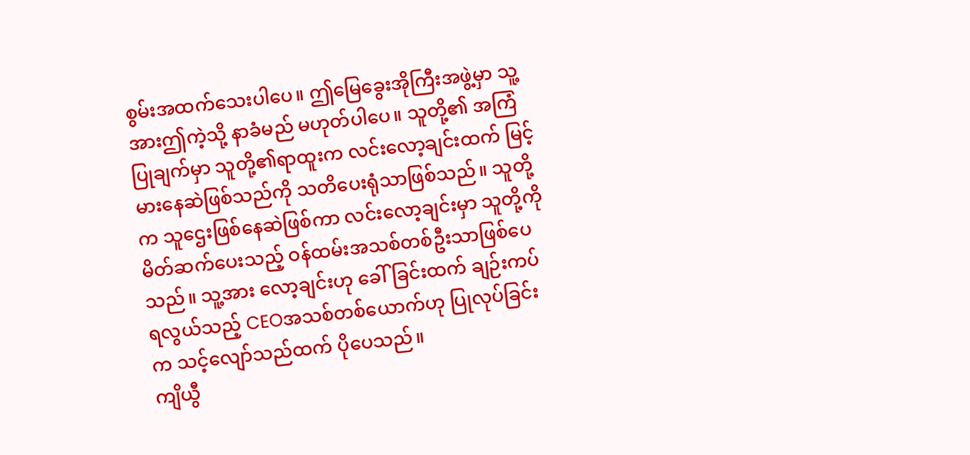စွမ်းအထက်သေးပါပေ။ ဤမြေခွေးအိုကြီးအဖွဲ့မှာ သူ့အားဤကဲ့သို့ နာခံမည် မဟုတ်ပါပေ။ သူတို့၏ အကြံပြုချက်မှာ သူတို့၏ရာထူးက လင်းလော့ချင်းထက် မြင့်မားနေဆဲဖြစ်သည်ကို သတိပေးရုံသာဖြစ်သည်။ သူတို့က သူဌေးဖြစ်နေဆဲဖြစ်ကာ လင်းလော့ချင်းမှာ သူတို့ကို မိတ်ဆက်ပေးသည့် ဝန်ထမ်းအသစ်တစ်ဦးသာဖြစ်ပေသည်။ သူ့အား လော့ချင်းဟု ခေါ်ခြင်းထက် ချဉ်းကပ်ရလွယ်သည့် CEOအသစ်တစ်ယောက်ဟု ပြုလုပ်ခြင်းက သင့်လျော်သည်ထက် ပိုပေသည်။
ကျိယွီ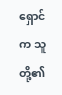ရှောင်က သူတို့၏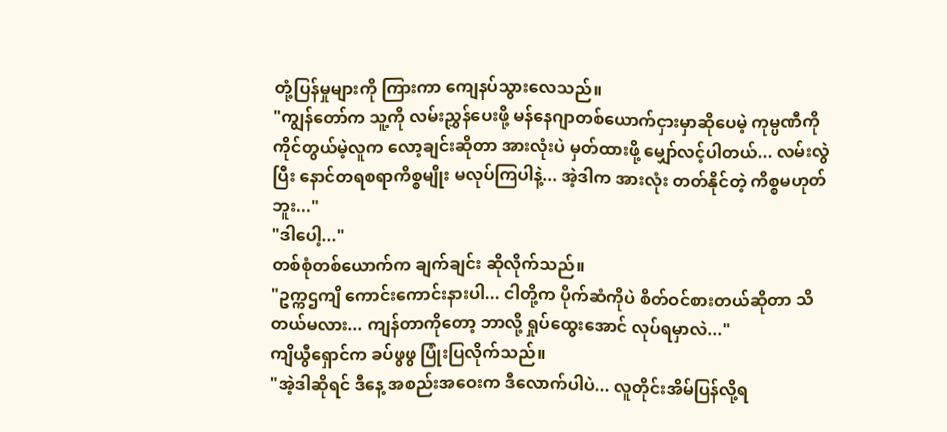တုံ့ပြန်မှုများကို ကြားကာ ကျေနပ်သွားလေသည်။
"ကျွန်တော်က သူ့ကို လမ်းညွှန်ပေးဖို့ မန်နေဂျာတစ်ယောက်ငှားမှာဆိုပေမဲ့ ကုမ္ပဏီကို ကိုင်တွယ်မဲ့လူက လော့ချင်းဆိုတာ အားလုံးပဲ မှတ်ထားဖို့ မျှော်လင့်ပါတယ်... လမ်းလွဲပြီး နောင်တရစရာကိစ္စမျိုး မလုပ်ကြပါနဲ့... အဲ့ဒါက အားလုံး တတ်နိုင်တဲ့ ကိစ္စမဟုတ်ဘူး..."
"ဒါပေါ့..."
တစ်စုံတစ်ယောက်က ချက်ချင်း ဆိုလိုက်သည်။
"ဥက္ကဌကျိ ကောင်းကောင်းနားပါ... ငါတို့က ပိုက်ဆံကိုပဲ စိတ်ဝင်စားတယ်ဆိုတာ သိတယ်မလား... ကျန်တာကိုတော့ ဘာလို့ ရှုပ်ထွေးအောင် လုပ်ရမှာလဲ..."
ကျိယွီရှောင်က ခပ်ဖွဖွ ပြုံးပြလိုက်သည်။
"အဲ့ဒါဆိုရင် ဒီနေ့ အစည်းအဝေးက ဒီလောက်ပါပဲ... လူတိုင်းအိမ်ပြန်လို့ရ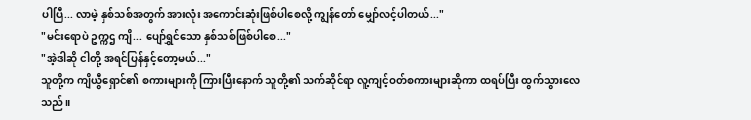ပါပြီ... လာမဲ့ နှစ်သစ်အတွက် အားလုံး အကောင်းဆုံးဖြစ်ပါစေလို့ ကျွန်တော် မျှော်လင့်ပါတယ်..."
"မင်းရောပဲ ဥက္ကဌ ကျိ... ပျော်ရွှင်သော နှစ်သစ်ဖြစ်ပါစေ..."
"အဲ့ဒါဆို ငါတို့ အရင်ပြန်နှင့်တော့မယ်..."
သူတို့က ကျိယွီရှောင်၏ စကားများကို ကြားပြီးနောက် သူတို့၏ သက်ဆိုင်ရာ လူ့ကျင့်ဝတ်စကားများဆိုကာ ထရပ်ပြီး ထွက်သွားလေသည်။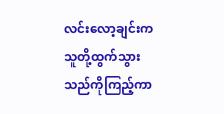လင်းလော့ချင်းက သူတို့ထွက်သွားသည်ကိုကြည့်ကာ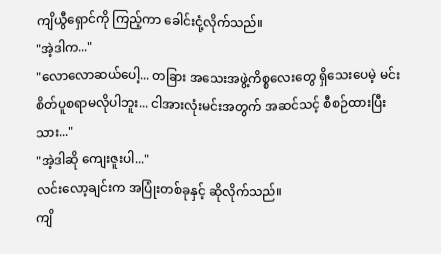ကျိယွီရှောင်ကို ကြည့်ကာ ခေါင်းငုံ့လိုက်သည်။
"အဲ့ဒါက..."
"လောလောဆယ်ပေါ့... တခြား အသေးအဖွဲ့ကိစ္စလေးတွေ ရှိသေးပေမဲ့ မင်းစိတ်ပူစရာမလိုပါဘူး... ငါအားလုံးမင်းအတွက် အဆင်သင့် စီစဉ်ထားပြီးသား..."
"အဲ့ဒါဆို ကျေးဇူးပါ..."
လင်းလော့ချင်းက အပြုံးတစ်ခုနှင့် ဆိုလိုက်သည်။
ကျိ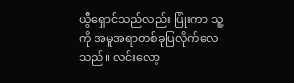ယွီရှောင်သည်လည်း ပြုံးကာ သူ့ကို အမူအရာတစ်ခုပြလိုက်လေသည်။ လင်းလော့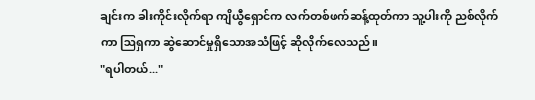ချင်းက ခါးကိုင်းလိုက်ရာ ကျိယွီရှောင်က လက်တစ်ဖက်ဆန့်ထုတ်ကာ သူ့ပါးကို ညစ်လိုက်ကာ ဩရှကာ ဆွဲဆောင်မှုရှိသောအသံဖြင့် ဆိုလိုက်လေသည်။
"ရပါတယ်..."